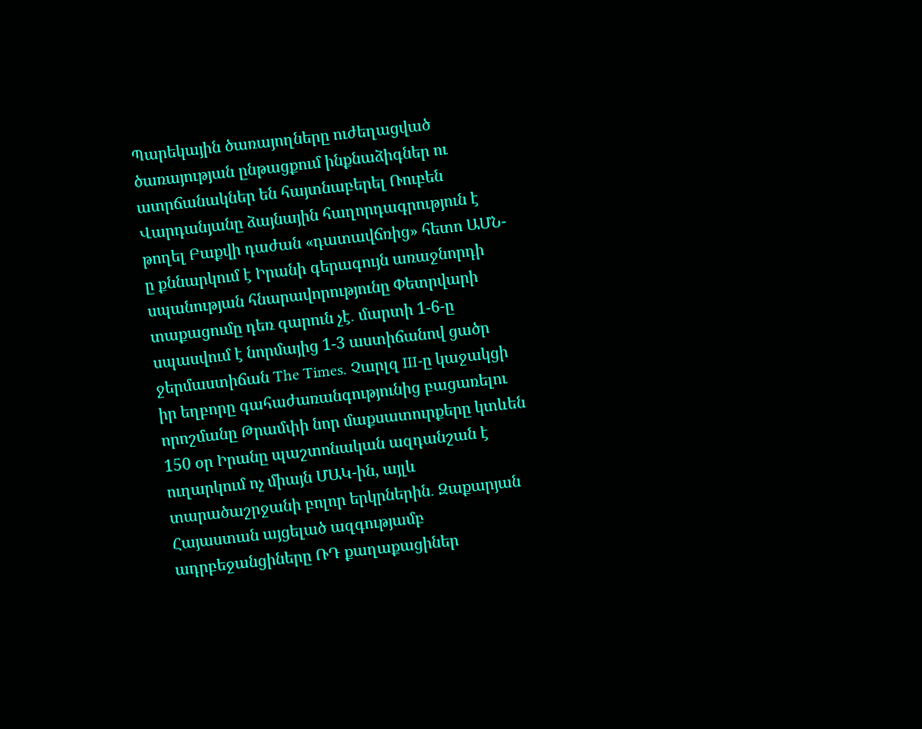Պարեկային ծառայողները ուժեղացված ծառայության ընթացքում ինքնաձիգներ ու ատրճանակներ են հայտնաբերել Ռուբեն Վարդանյանը ձայնային հաղորդագրություն է թողել Բաքվի դաժան «դատավճռից» հետո ԱՄՆ-ը քննարկում է Իրանի գերագույն առաջնորդի սպանության հնարավորությունը Փետրվարի տաքացումը դեռ գարուն չէ․ մարտի 1-6-ը սպասվում է նորմայից 1-3 աստիճանով ցածր ջերմաստիճան The Times․ Չարլզ III-ը կաջակցի իր եղբորը գահաժառանգությունից բացառելու որոշմանը Թրամփի նոր մաքսատուրքերը կտևեն 150 օր Իրանը պաշտոնական ազդանշան է ուղարկում ոչ միայն ՄԱԿ-ին, այլև տարածաշրջանի բոլոր երկրներին․ Զաքարյան Հայաստան այցելած ազգությամբ ադրբեջանցիները ՌԴ քաղաքացիներ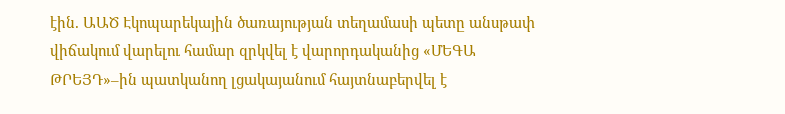էին. ԱԱԾ Էկոպարեկային ծառայության տեղամասի պետը անսթափ վիճակում վարելու համար զրկվել է վարորդականից «ՄԵԳԱ ԹՐԵՅԴ»–ին պատկանող լցակայանում հայտնաբերվել է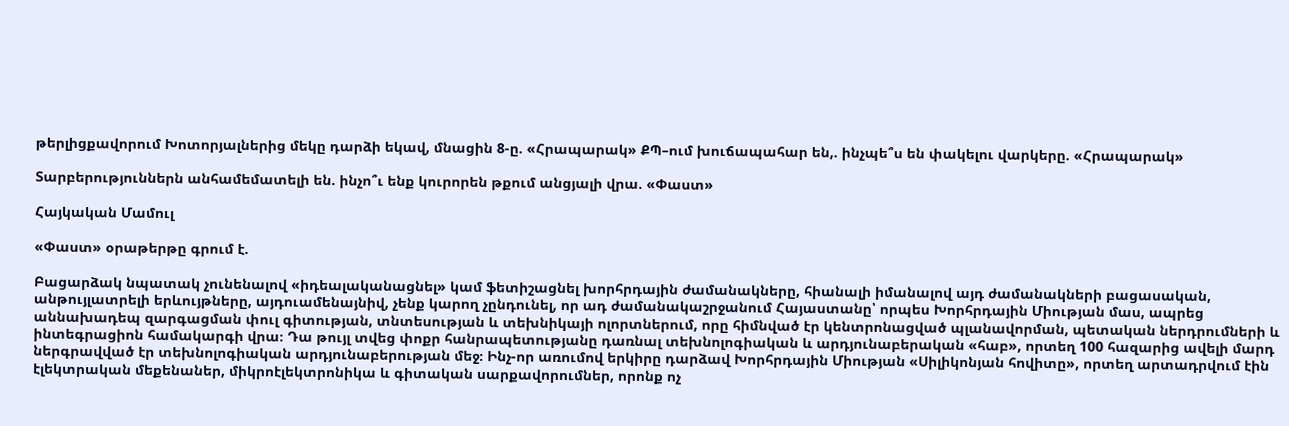թերլիցքավորում Խոտորյալներից մեկը դարձի եկավ, մնացին 8-ը. «Հրապարակ» ՔՊ–ում խուճապահար են,. ինչպե՞ս են փակելու վարկերը. «Հրապարակ»

Տարբերություններն անհամեմատելի են. ինչո՞ւ ենք կուրորեն թքում անցյալի վրա. «Փաստ»

Հայկական Մամուլ

«Փաստ» օրաթերթը գրում է.

Բացարձակ նպատակ չունենալով «իդեալականացնել» կամ ֆետիշացնել խորհրդային ժամանակները, հիանալի իմանալով այդ ժամանակների բացասական, անթույլատրելի երևույթները, այդուամենայնիվ, չենք կարող չընդունել, որ ադ ժամանակաշրջանում Հայաստանը՝ որպես Խորհրդային Միության մաս, ապրեց աննախադեպ զարգացման փուլ գիտության, տնտեսության և տեխնիկայի ոլորտներում, որը հիմնված էր կենտրոնացված պլանավորման, պետական ներդրումների և ինտեգրացիոն համակարգի վրա։ Դա թույլ տվեց փոքր հանրապետությանը դառնալ տեխնոլոգիական և արդյունաբերական «հաբ», որտեղ 100 հազարից ավելի մարդ ներգրավված էր տեխնոլոգիական արդյունաբերության մեջ։ Ինչ-որ առումով երկիրը դարձավ Խորհրդային Միության «Սիլիկոնյան հովիտը», որտեղ արտադրվում էին էլեկտրական մեքենաներ, միկրոէլեկտրոնիկա և գիտական սարքավորումներ, որոնք ոչ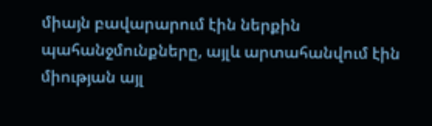միայն բավարարում էին ներքին պահանջմունքները, այլև արտահանվում էին միության այլ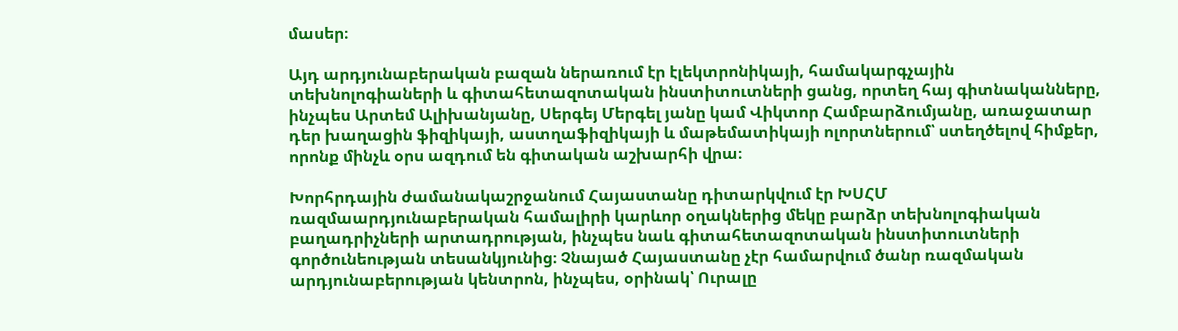մասեր։

Այդ արդյունաբերական բազան ներառում էր էլեկտրոնիկայի, համակարգչային տեխնոլոգիաների և գիտահետազոտական ինստիտուտների ցանց, որտեղ հայ գիտնականները, ինչպես Արտեմ Ալիխանյանը, Սերգեյ Մերգել յանը կամ Վիկտոր Համբարձումյանը, առաջատար դեր խաղացին ֆիզիկայի, աստղաֆիզիկայի և մաթեմատիկայի ոլորտներում՝ ստեղծելով հիմքեր, որոնք մինչև օրս ազդում են գիտական աշխարհի վրա։

Խորհրդային ժամանակաշրջանում Հայաստանը դիտարկվում էր ԽՍՀՄ ռազմաարդյունաբերական համալիրի կարևոր օղակներից մեկը բարձր տեխնոլոգիական բաղադրիչների արտադրության, ինչպես նաև գիտահետազոտական ինստիտուտների գործունեության տեսանկյունից։ Չնայած Հայաստանը չէր համարվում ծանր ռազմական արդյունաբերության կենտրոն, ինչպես, օրինակ՝ Ուրալը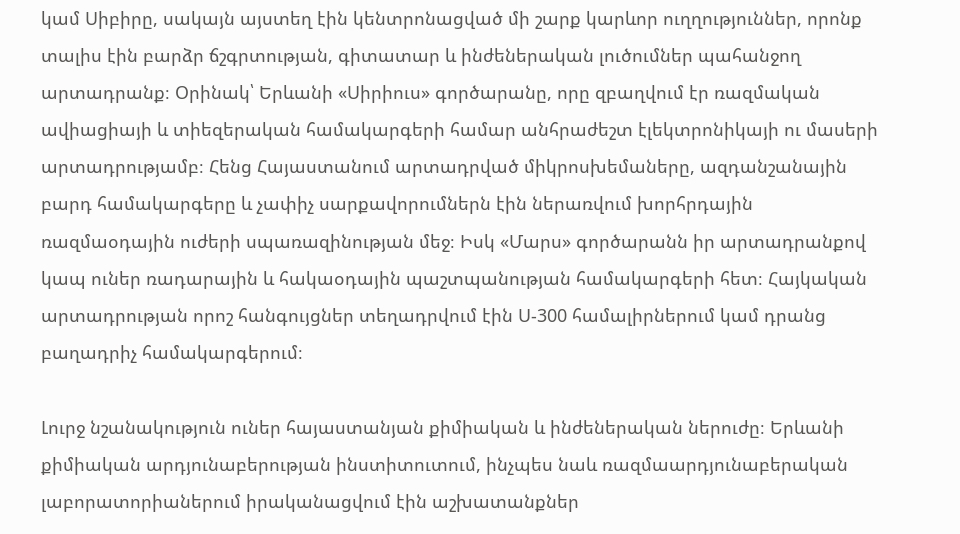կամ Սիբիրը, սակայն այստեղ էին կենտրոնացված մի շարք կարևոր ուղղություններ, որոնք տալիս էին բարձր ճշգրտության, գիտատար և ինժեներական լուծումներ պահանջող արտադրանք։ Օրինակ՝ Երևանի «Սիրիուս» գործարանը, որը զբաղվում էր ռազմական ավիացիայի և տիեզերական համակարգերի համար անհրաժեշտ էլեկտրոնիկայի ու մասերի արտադրությամբ։ Հենց Հայաստանում արտադրված միկրոսխեմաները, ազդանշանային բարդ համակարգերը և չափիչ սարքավորումներն էին ներառվում խորհրդային ռազմաօդային ուժերի սպառազինության մեջ։ Իսկ «Մարս» գործարանն իր արտադրանքով կապ ուներ ռադարային և հակաօդային պաշտպանության համակարգերի հետ։ Հայկական արտադրության որոշ հանգույցներ տեղադրվում էին Ս-300 համալիրներում կամ դրանց բաղադրիչ համակարգերում։

Լուրջ նշանակություն ուներ հայաստանյան քիմիական և ինժեներական ներուժը։ Երևանի քիմիական արդյունաբերության ինստիտուտում, ինչպես նաև ռազմաարդյունաբերական լաբորատորիաներում իրականացվում էին աշխատանքներ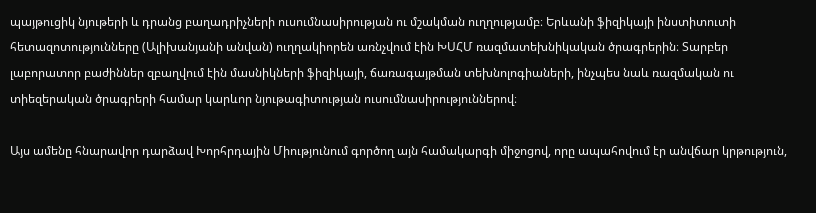պայթուցիկ նյութերի և դրանց բաղադրիչների ուսումնասիրության ու մշակման ուղղությամբ։ Երևանի ֆիզիկայի ինստիտուտի հետազոտությունները (Ալիխանյանի անվան) ուղղակիորեն առնչվում էին ԽՍՀՄ ռազմատեխնիկական ծրագրերին։ Տարբեր լաբորատոր բաժիններ զբաղվում էին մասնիկների ֆիզիկայի, ճառագայթման տեխնոլոգիաների, ինչպես նաև ռազմական ու տիեզերական ծրագրերի համար կարևոր նյութագիտության ուսումնասիրություններով։

Այս ամենը հնարավոր դարձավ Խորհրդային Միությունում գործող այն համակարգի միջոցով, որը ապահովում էր անվճար կրթություն,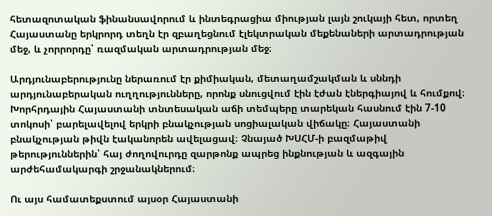հետազոտական ֆինանսավորում և ինտեգրացիա միության լայն շուկայի հետ, որտեղ Հայաստանը երկրորդ տեղն էր զբաղեցնում էլեկտրական մեքենաների արտադրության մեջ, և չորրորդը՝ ռազմական արտադրության մեջ։

Արդյունաբերությունը ներառում էր քիմիական, մետաղամշակման և սննդի արդյունաբերական ուղղությունները, որոնք սնուցվում էին էժան էներգիայով և հումքով։ Խորհրդային Հայաստանի տնտեսական աճի տեմպերը տարեկան հասնում էին 7-10 տոկոսի՝ բարելավելով երկրի բնակչության սոցիալական վիճակը։ Հայաստանի բնակչության թիվն էականորեն ավելացավ։ Չնայած ԽՍՀՄ-ի բազմաթիվ թերություններին՝ հայ ժողովուրդը զարթոնք ապրեց ինքնության և ազգային արժեհամակարգի շրջանակներում։

Ու այս համատեքստում այսօր Հայաստանի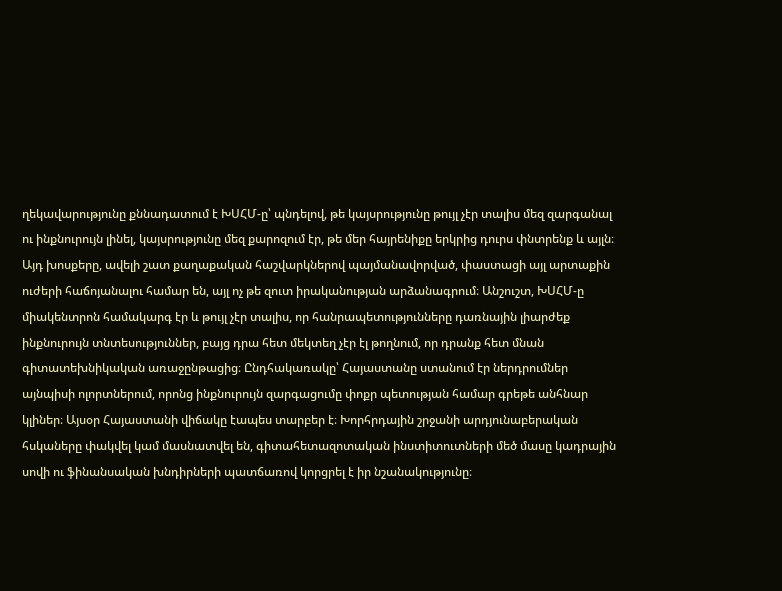ղեկավարությունը քննադատում է ԽՍՀՄ-ը՝ պնդելով, թե կայսրությունը թույլ չէր տալիս մեզ զարգանալ ու ինքնուրույն լինել, կայսրությունը մեզ քարոզում էր, թե մեր հայրենիքը երկրից դուրս փնտրենք և այլն։ Այդ խոսքերը, ավելի շատ քաղաքական հաշվարկներով պայմանավորված, փաստացի այլ արտաքին ուժերի հաճոյանալու համար են, այլ ոչ թե զուտ իրականության արձանագրում։ Անշուշտ, ԽՍՀՄ-ը միակենտրոն համակարգ էր և թույլ չէր տալիս, որ հանրապետությունները դառնային լիարժեք ինքնուրույն տնտեսություններ, բայց դրա հետ մեկտեղ չէր էլ թողնում, որ դրանք հետ մնան գիտատեխնիկական առաջընթացից։ Ընդհակառակը՝ Հայաստանը ստանում էր ներդրումներ այնպիսի ոլորտներում, որոնց ինքնուրույն զարգացումը փոքր պետության համար գրեթե անհնար կլիներ։ Այսօր Հայաստանի վիճակը էապես տարբեր է։ Խորհրդային շրջանի արդյունաբերական հսկաները փակվել կամ մասնատվել են, գիտահետազոտական ինստիտուտների մեծ մասը կադրային սովի ու ֆինանսական խնդիրների պատճառով կորցրել է իր նշանակությունը։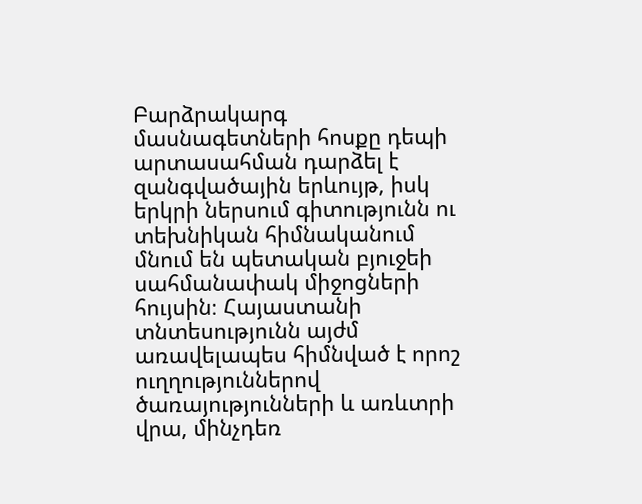Բարձրակարգ մասնագետների հոսքը դեպի արտասահման դարձել է զանգվածային երևույթ, իսկ երկրի ներսում գիտությունն ու տեխնիկան հիմնականում մնում են պետական բյուջեի սահմանափակ միջոցների հույսին։ Հայաստանի տնտեսությունն այժմ առավելապես հիմնված է որոշ ուղղություններով ծառայությունների և առևտրի վրա, մինչդեռ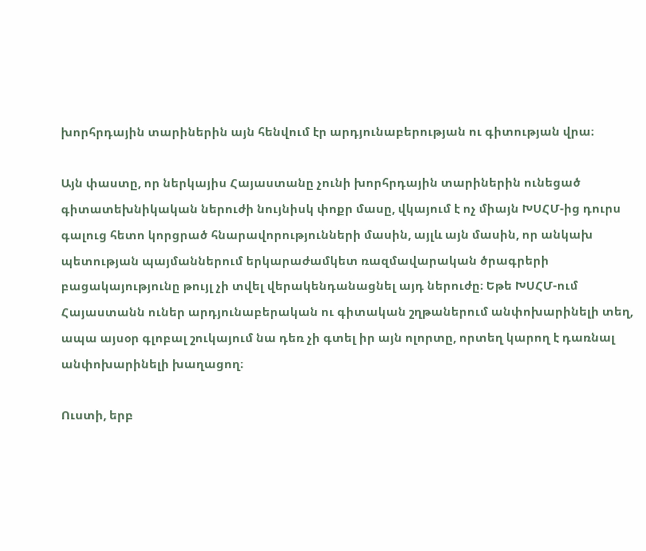խորհրդային տարիներին այն հենվում էր արդյունաբերության ու գիտության վրա։

Այն փաստը, որ ներկայիս Հայաստանը չունի խորհրդային տարիներին ունեցած գիտատեխնիկական ներուժի նույնիսկ փոքր մասը, վկայում է ոչ միայն ԽՍՀՄ-ից դուրս գալուց հետո կորցրած հնարավորությունների մասին, այլև այն մասին, որ անկախ պետության պայմաններում երկարաժամկետ ռազմավարական ծրագրերի բացակայությունը թույլ չի տվել վերակենդանացնել այդ ներուժը։ Եթե ԽՍՀՄ-ում Հայաստանն ուներ արդյունաբերական ու գիտական շղթաներում անփոխարինելի տեղ, ապա այսօր գլոբալ շուկայում նա դեռ չի գտել իր այն ոլորտը, որտեղ կարող է դառնալ անփոխարինելի խաղացող։

Ուստի, երբ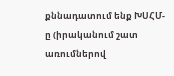քննադատում ենք ԽՍՀՄ-ը (իրականում շատ առումներով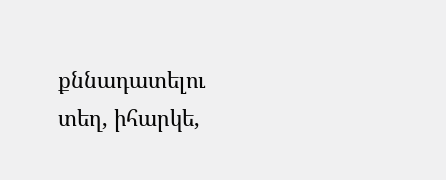քննադատելու տեղ, իհարկե,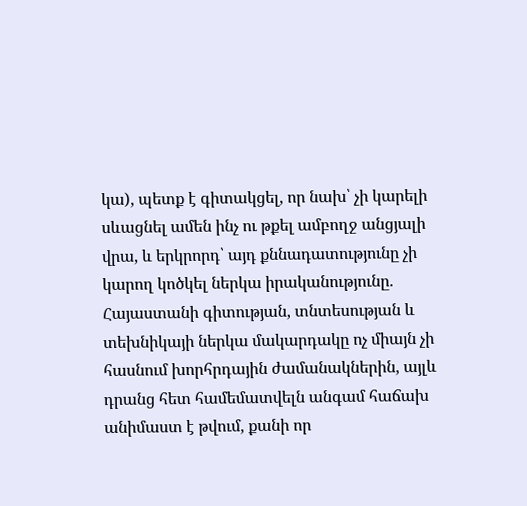կա), պետք է գիտակցել, որ նախ՝ չի կարելի սևացնել ամեն ինչ ու թքել ամբողջ անցյալի վրա, և երկրորդ՝ այդ քննադատությունը չի կարող կոծկել ներկա իրականությունը. Հայաստանի գիտության, տնտեսության և տեխնիկայի ներկա մակարդակը ոչ միայն չի հասնում խորհրդային ժամանակներին, այլև դրանց հետ համեմատվելն անգամ հաճախ անիմաստ է թվում, քանի որ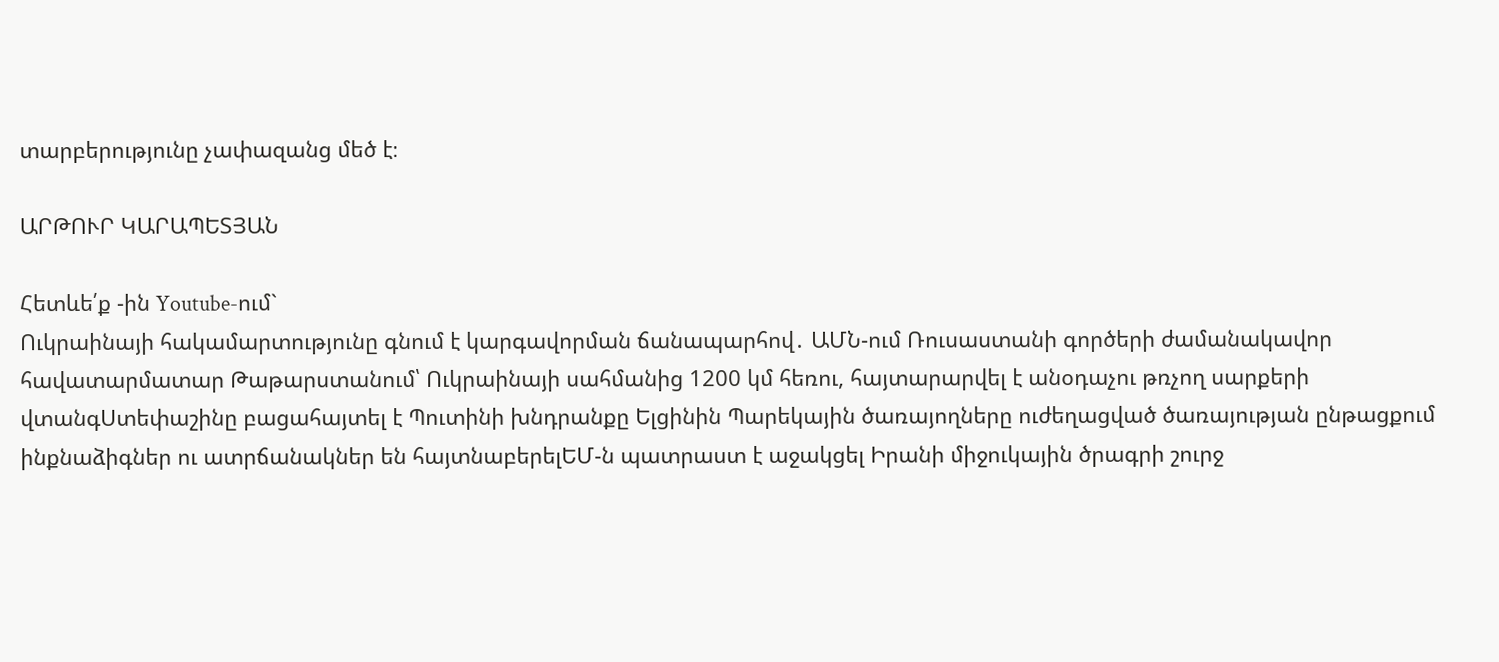տարբերությունը չափազանց մեծ է։

ԱՐԹՈՒՐ ԿԱՐԱՊԵՏՅԱՆ

Հետևե՛ք -ին Youtube-ում`
Ուկրաինայի հակամարտությունը գնում է կարգավորման ճանապարհով․ ԱՄՆ-ում Ռուսաստանի գործերի ժամանակավոր հավատարմատար Թաթարստանում՝ Ուկրաինայի սահմանից 1200 կմ հեռու, հայտարարվել է անօդաչու թռչող սարքերի վտանգՍտեփաշինը բացահայտել է Պուտինի խնդրանքը Ելցինին Պարեկային ծառայողները ուժեղացված ծառայության ընթացքում ինքնաձիգներ ու ատրճանակներ են հայտնաբերելԵՄ-ն պատրաստ է աջակցել Իրանի միջուկային ծրագրի շուրջ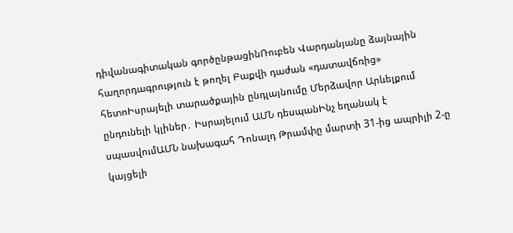դիվանագիտական գործընթացինՌուբեն Վարդանյանը ձայնային հաղորդագրություն է թողել Բաքվի դաժան «դատավճռից» հետոԻսրայելի տարածքային ընդլայնումը Մերձավոր Արևելքում ընդունելի կլիներ․ Իսրայելում ԱՄՆ դեսպանԻնչ եղանակ է սպասվումԱՄՆ նախագահ Դոնալդ Թրամփը մարտի 31-ից ապրիլի 2-ը կայցելի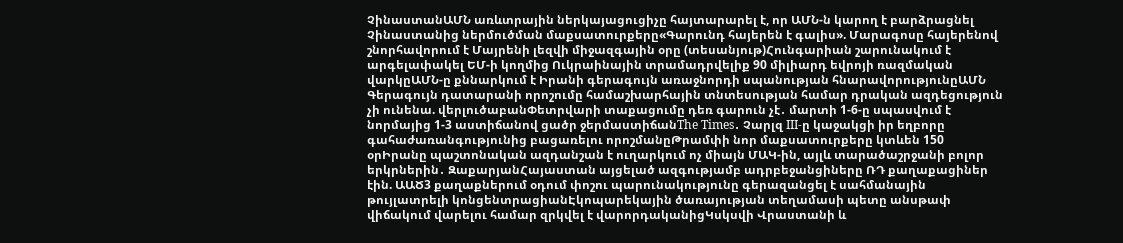ՉինաստանԱՄՆ առևտրային ներկայացուցիչը հայտարարել է, որ ԱՄՆ-ն կարող է բարձրացնել Չինաստանից ներմուծման մաքսատուրքերը«Գարունդ հայերեն է գալիս». Մարագոսը հայերենով շնորհավորում է Մայրենի լեզվի միջազգային օրը (տեսանյութ)Հունգարիան շարունակում է արգելափակել ԵՄ-ի կողմից Ուկրաինային տրամադրվելիք 90 միլիարդ եվրոյի ռազմական վարկըԱՄՆ-ը քննարկում է Իրանի գերագույն առաջնորդի սպանության հնարավորությունըԱՄՆ Գերագույն դատարանի որոշումը համաշխարհային տնտեսության համար դրական ազդեցություն չի ունենա. վերլուծաբանՓետրվարի տաքացումը դեռ գարուն չէ․ մարտի 1-6-ը սպասվում է նորմայից 1-3 աստիճանով ցածր ջերմաստիճանThe Times․ Չարլզ III-ը կաջակցի իր եղբորը գահաժառանգությունից բացառելու որոշմանըԹրամփի նոր մաքսատուրքերը կտևեն 150 օրԻրանը պաշտոնական ազդանշան է ուղարկում ոչ միայն ՄԱԿ-ին, այլև տարածաշրջանի բոլոր երկրներին․ ԶաքարյանՀայաստան այցելած ազգությամբ ադրբեջանցիները ՌԴ քաղաքացիներ էին. ԱԱԾ3 քաղաքներում օդում փոշու պարունակությունը գերազանցել է սահմանային թույլատրելի կոնցենտրացիանԷկոպարեկային ծառայության տեղամասի պետը անսթափ վիճակում վարելու համար զրկվել է վարորդականիցԿսկսվի Վրաստանի և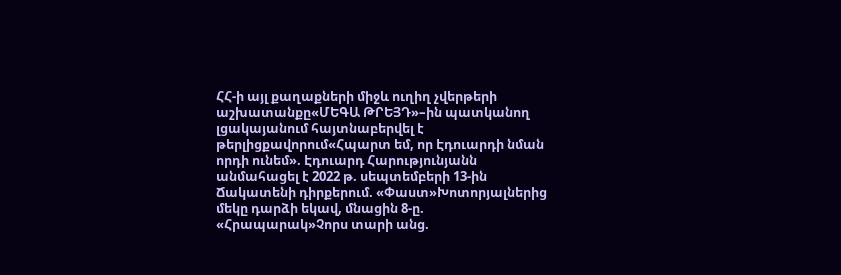ՀՀ-ի այլ քաղաքների միջև ուղիղ չվերթերի աշխատանքը«ՄԵԳԱ ԹՐԵՅԴ»–ին պատկանող լցակայանում հայտնաբերվել է թերլիցքավորում«Հպարտ եմ, որ Էդուարդի նման որդի ունեմ». Էդուարդ Հարությունյանն անմահացել է 2022 թ. սեպտեմբերի 13-ին Ճակատենի դիրքերում. «Փաստ»Խոտորյալներից մեկը դարձի եկավ, մնացին 8-ը. «Հրապարակ»Չորս տարի անց.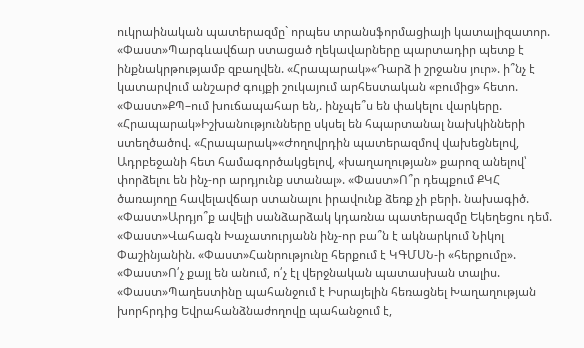ուկրաինական պատերազմը` որպես տրանսֆորմացիայի կատալիզատոր. «Փաստ»Պարգևավճար ստացած ղեկավարները պարտադիր պետք է ինքնակրթությամբ զբաղվեն. «Հրապարակ»«Դարձ ի շրջանս յուր». ի՞նչ է կատարվում անշարժ գույքի շուկայում արհեստական «բումից» հետո. «Փաստ»ՔՊ–ում խուճապահար են,. ինչպե՞ս են փակելու վարկերը. «Հրապարակ»Իշխանությունները սկսել են հպարտանալ նախկինների ստեղծածով. «Հրապարակ»«Ժողովրդին պատերազմով վախեցնելով, Ադրբեջանի հետ համագործակցելով, «խաղաղության» քարոզ անելով՝ փորձելու են ինչ-որ արդյունք ստանալ». «Փաստ»Ո՞ր դեպքում ՔԿՀ ծառայողը հավելավճար ստանալու իրավունք ձեռք չի բերի. նախագիծ. «Փաստ»Արդյո՞ք ավելի սանձարձակ կդառնա պատերազմը Եկեղեցու դեմ. «Փաստ»Վահագն Խաչատուրյանն ինչ-որ բա՞ն է ակնարկում Նիկոլ Փաշինյանին. «Փաստ»Հանրությունը հերքում է ԿԳՄՍՆ-ի «հերքումը». «Փաստ»Ո՛չ քայլ են անում, ո՛չ էլ վերջնական պատասխան տալիս. «Փաստ»Պաղեստինը պահանջում է Իսրայելին հեռացնել Խաղաղության խորհրդից Եվրահանձնաժողովը պահանջում է,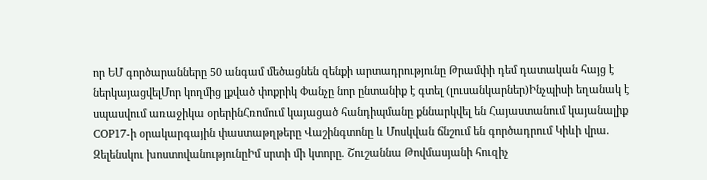որ ԵՄ գործարանները 50 անգամ մեծացնեն զենքի արտադրությունը Թրամփի դեմ դատական հայց է ներկայացվելՄոր կողմից լքված փոքրիկ Փանչը նոր ընտանիք է գտել (լուսանկարներ)Ինչպիսի եղանակ է սպասվում առաջիկա օրերինՀռոմում կայացած հանդիպմանը քննարկվել են Հայաստանում կայանալիք COP17-ի օրակարգային փաստաթղթերը Վաշինգտոնը և Մոսկվան ճնշում են գործադրում Կիևի վրա․ Զելենսկու խոստովանությունըԻմ սրտի մի կտորը. Շուշաննա Թովմասյանի հուզիչ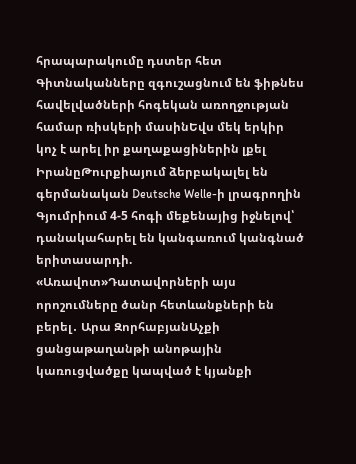հրապարակումը դստեր հետ Գիտնականները զգուշացնում են ֆիթնես հավելվածների հոգեկան առողջության համար ռիսկերի մասինԵվս մեկ երկիր կոչ է արել իր քաղաքացիներին լքել ԻրանըԹուրքիայում ձերբակալել են գերմանական Deutsche Welle-ի լրագրողին Գյումրիում 4-5 հոգի մեքենայից իջնելով՝ դանակահարել են կանգառում կանգնած երիտասարդի. «Առավոտ»Դատավորների այս որոշումները ծանր հետևանքների են բերել․ Արա ԶորհաբյանԱչքի ցանցաթաղանթի անոթային կառուցվածքը կապված է կյանքի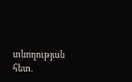տևողության հետ.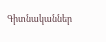Գիտնականներ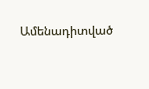Ամենադիտված